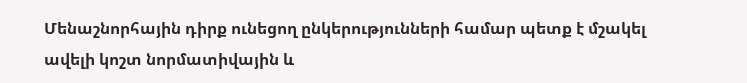Մենաշնորհային դիրք ունեցող ընկերությունների համար պետք է մշակել ավելի կոշտ նորմատիվային և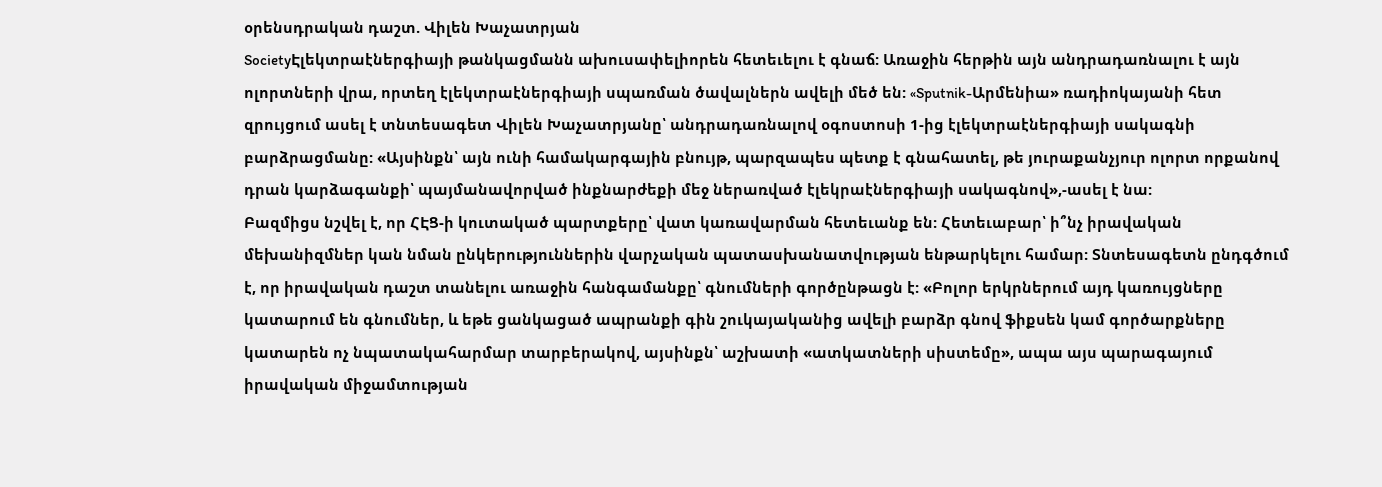օրենսդրական դաշտ. Վիլեն Խաչատրյան
SocietyԷլեկտրաէներգիայի թանկացմանն ախուսափելիորեն հետեւելու է գնաճ: Առաջին հերթին այն անդրադառնալու է այն ոլորտների վրա, որտեղ էլեկտրաէներգիայի սպառման ծավալներն ավելի մեծ են: «Sputnik-Արմենիա» ռադիոկայանի հետ զրույցում ասել է տնտեսագետ Վիլեն Խաչատրյանը՝ անդրադառնալով օգոստոսի 1-ից էլեկտրաէներգիայի սակագնի բարձրացմանը: «Այսինքն՝ այն ունի համակարգային բնույթ, պարզապես պետք է գնահատել, թե յուրաքանչյուր ոլորտ որքանով դրան կարձագանքի՝ պայմանավորված ինքնարժեքի մեջ ներառված էլեկրաէներգիայի սակագնով»,-ասել է նա:
Բազմիցս նշվել է, որ ՀԷՑ-ի կուտակած պարտքերը՝ վատ կառավարման հետեւանք են: Հետեւաբար՝ ի՞նչ իրավական մեխանիզմներ կան նման ընկերություններին վարչական պատասխանատվության ենթարկելու համար: Տնտեսագետն ընդգծում է, որ իրավական դաշտ տանելու առաջին հանգամանքը՝ գնումների գործընթացն է: «Բոլոր երկրներում այդ կառույցները կատարում են գնումներ, և եթե ցանկացած ապրանքի գին շուկայականից ավելի բարձր գնով ֆիքսեն կամ գործարքները կատարեն ոչ նպատակահարմար տարբերակով, այսինքն՝ աշխատի «ատկատների սիստեմը», ապա այս պարագայում իրավական միջամտության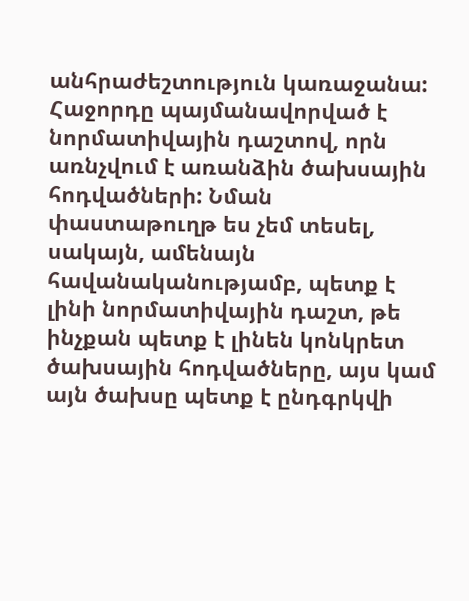անհրաժեշտություն կառաջանա: Հաջորդը պայմանավորված է նորմատիվային դաշտով, որն առնչվում է առանձին ծախսային հոդվածների: Նման փաստաթուղթ ես չեմ տեսել, սակայն, ամենայն հավանականությամբ, պետք է լինի նորմատիվային դաշտ, թե ինչքան պետք է լինեն կոնկրետ ծախսային հոդվածները, այս կամ այն ծախսը պետք է ընդգրկվի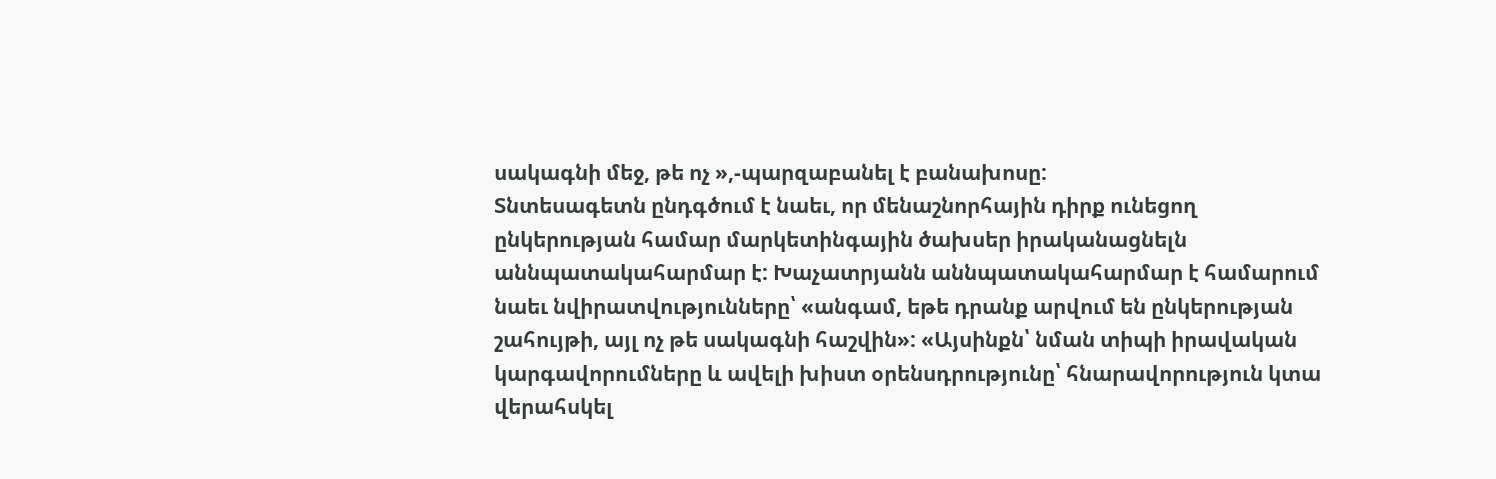սակագնի մեջ, թե ոչ »,-պարզաբանել է բանախոսը:
Տնտեսագետն ընդգծում է նաեւ, որ մենաշնորհային դիրք ունեցող ընկերության համար մարկետինգային ծախսեր իրականացնելն աննպատակահարմար է: Խաչատրյանն աննպատակահարմար է համարում նաեւ նվիրատվությունները՝ «անգամ, եթե դրանք արվում են ընկերության շահույթի, այլ ոչ թե սակագնի հաշվին»: «Այսինքն՝ նման տիպի իրավական կարգավորումները և ավելի խիստ օրենսդրությունը՝ հնարավորություն կտա վերահսկել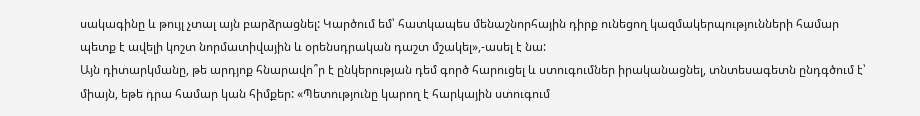սակագինը և թույլ չտալ այն բարձրացնել: Կարծում եմ՝ հատկապես մենաշնորհային դիրք ունեցող կազմակերպությունների համար պետք է ավելի կոշտ նորմատիվային և օրենսդրական դաշտ մշակել»,-ասել է նա:
Այն դիտարկմանը, թե արդյոք հնարավո՞ր է ընկերության դեմ գործ հարուցել և ստուգումներ իրականացնել, տնտեսագետն ընդգծում է՝ միայն, եթե դրա համար կան հիմքեր: «Պետությունը կարող է հարկային ստուգում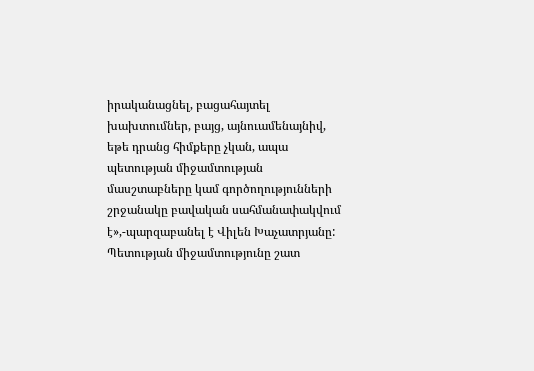իրականացնել, բացահայտել խախտումներ, բայց, այնուամենայնիվ, եթե դրանց հիմքերը չկան, ապա պետության միջամտության մասշտաբները կամ գործողությունների շրջանակը բավական սահմանափակվում է»,-պարզաբանել է Վիլեն Խաչատրյանը:
Պետության միջամտությունը շատ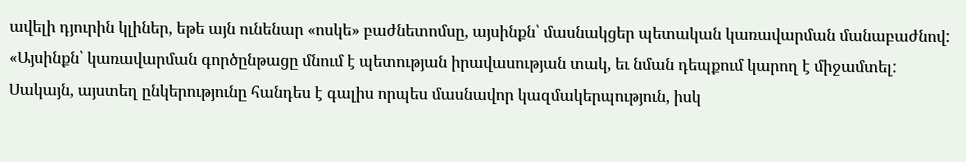ավելի դյուրին կլիներ, եթե այն ունենար «ոսկե» բաժնետոմսը, այսինքն՝ մասնակցեր պետական կառավարման մանաբաժնով: «Այսինքն՝ կառավարման գործընթացը մնում է պետության իրավասության տակ, եւ նման դեպքում կարող է միջամտել: Սակայն, այստեղ ընկերությունը հանդես է գալիս որպես մասնավոր կազմակերպություն, իսկ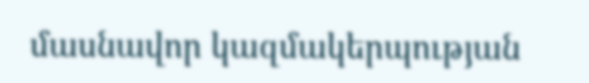մասնավոր կազմակերպության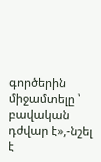գործերին միջամտելը ՝ բավական դժվար է»,-նշել է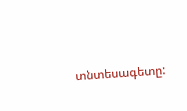տնտեսագետը: